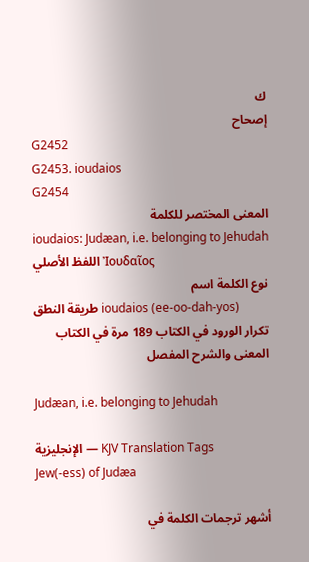ك
إصحاح
G2452
G2453. ioudaios
G2454
المعنى المختصر للكلمة
ioudaios: Judæan, i.e. belonging to Jehudah
اللفظ الأصلي Ἰουδαῖος
نوع الكلمة اسم
طريقة النطق ioudaios (ee-oo-dah-yos)
تكرار الورود في الكتاب 189 مرة في الكتاب
المعنى والشرح المفصل

Judæan, i.e. belonging to Jehudah

الإنجليزية — KJV Translation Tags
Jew(-ess) of Judæa

أشهر ترجمات الكلمة في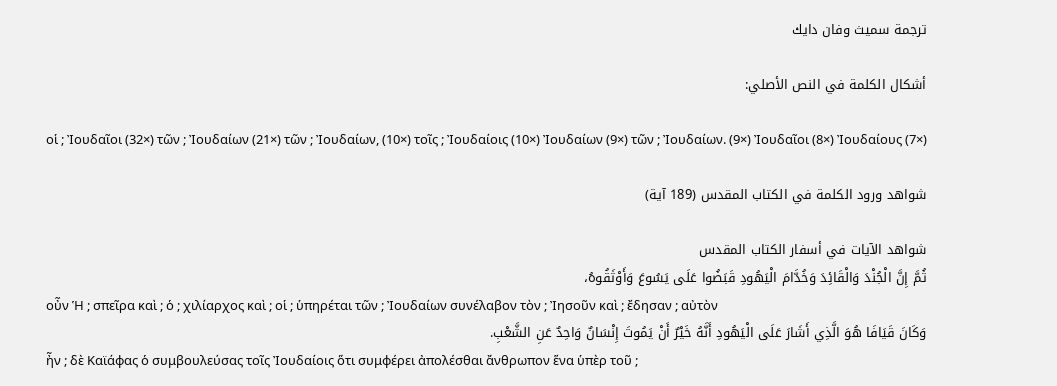ترجمة سميث وفان دايك

أشكال الكلمة في النص الأصلي:

οἱ ; Ἰουδαῖοι (32×) τῶν ; Ἰουδαίων (21×) τῶν ; Ἰουδαίων, (10×) τοῖς ; Ἰουδαίοις (10×) Ἰουδαίων (9×) τῶν ; Ἰουδαίων. (9×) Ἰουδαῖοι (8×) Ἰουδαίους (7×)

شواهد ورود الكلمة في الكتاب المقدس (189 آية)

شواهد الآيات في أسفار الكتاب المقدس
ثُمَّ إِنَّ الْجُنْدَ وَالْقَائِدَ وَخُدَّامَ الْيَهُودِ قَبَضُوا عَلَى يَسُوعَ وَأَوْثَقُوهُ،
οὖν Ἡ ; σπεῖρα καὶ ; ὁ ; χιλίαρχος καὶ ; οἱ ; ὑπηρέται τῶν ; Ἰουδαίων συνέλαβον τὸν ; Ἰησοῦν καὶ ; ἔδησαν ; αὐτὸν
وَكَانَ قَيَافَا هُوَ الَّذِي أَشَارَ عَلَى الْيَهُودِ أَنَّهُ خَيْرٌ أَنْ يَمُوتَ إِنْسَانٌ وَاحِدٌ عَنِ الشَّعْبِ.
ἦν ; δὲ Καϊάφας ὁ συμβουλεύσας τοῖς Ἰουδαίοις ὅτι συμφέρει ἀπολέσθαι ἄνθρωπον ἕνα ὑπὲρ τοῦ ;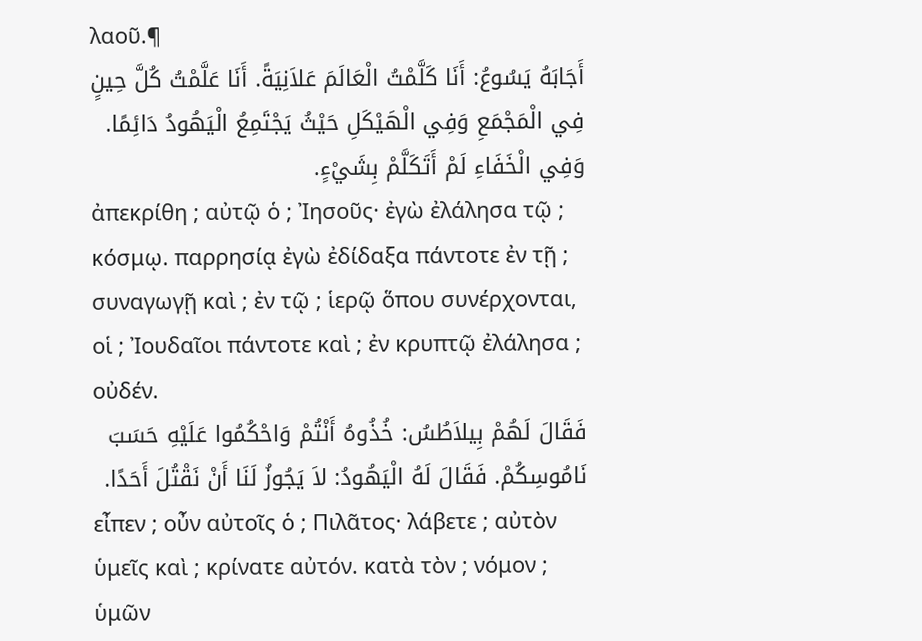λαοῦ.¶
أَجَابَهُ يَسُوعُ: أَنَا كَلَّمْتُ الْعَالَمَ عَلاَنِيَةً. أَنَا عَلَّمْتُ كُلَّ حِينٍ فِي الْمَجْمَعِ وَفِي الْهَيْكَلِ حَيْثُ يَجْتَمِعُ الْيَهُودُ دَائِمًا. وَفِي الْخَفَاءِ لَمْ أَتَكَلَّمْ بِشَيْءٍ.
ἀπεκρίθη ; αὐτῷ ὁ ; Ἰησοῦς· ἐγὼ ἐλάλησα τῷ ; κόσμῳ. παρρησίᾳ ἐγὼ ἐδίδαξα πάντοτε ἐν τῇ ; συναγωγῇ καὶ ; ἐν τῷ ; ἱερῷ ὅπου συνέρχονται, οἱ ; Ἰουδαῖοι πάντοτε καὶ ; ἐν κρυπτῷ ἐλάλησα ; οὐδέν.
فَقَالَ لَهُمْ بِيلاَطُسُ: خُذُوهُ أَنْتُمْ وَاحْكُمُوا عَلَيْهِ حَسَبَ نَامُوسِكُمْ. فَقَالَ لَهُ الْيَهُودُ: لاَ يَجُوزُ لَنَا أَنْ نَقْتُلَ أَحَدًا.
εἶπεν ; οὖν αὐτοῖς ὁ ; Πιλᾶτος· λάβετε ; αὐτὸν ὑμεῖς καὶ ; κρίνατε αὐτόν. κατὰ τὸν ; νόμον ; ὑμῶν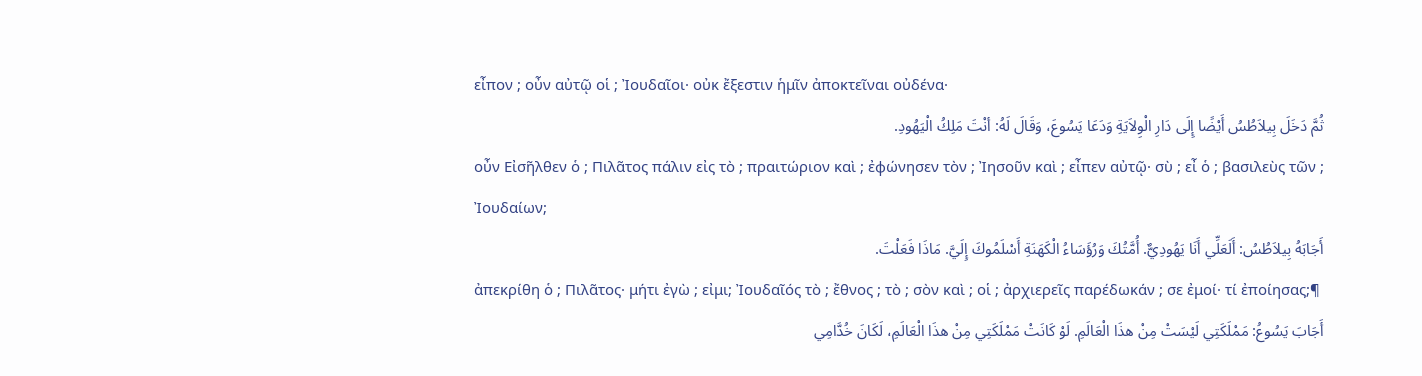εἶπον ; οὖν αὐτῷ οἱ ; Ἰουδαῖοι· οὐκ ἔξεστιν ἡμῖν ἀποκτεῖναι οὐδένα·
ثُمَّ دَخَلَ بِيلاَطُسُ أَيْضًا إِلَى دَارِ الْوِلاَيَةِ وَدَعَا يَسُوعَ، وَقَالَ لَهُ: أنْتَ مَلِكُ الْيَهُودِ.
οὖν Εἰσῆλθεν ὁ ; Πιλᾶτος πάλιν εἰς τὸ ; πραιτώριον καὶ ; ἐφώνησεν τὸν ; Ἰησοῦν καὶ ; εἶπεν αὐτῷ· σὺ ; εἶ ὁ ; βασιλεὺς τῶν ; Ἰουδαίων;
أَجَابَهُ بِيلاَطُسُ: أَلَعَلِّي أَنَا يَهُودِيٌّ. أُمَّتُكَ وَرُؤَسَاءُ الْكَهَنَةِ أَسْلَمُوكَ إِلَيَّ. مَاذَا فَعَلْتَ.
ἀπεκρίθη ὁ ; Πιλᾶτος· μήτι ἐγὼ ; εἰμι; Ἰουδαῖός τὸ ; ἔθνος ; τὸ ; σὸν καὶ ; οἱ ; ἀρχιερεῖς παρέδωκάν ; σε ἐμοί· τί ἐποίησας;¶
أَجَابَ يَسُوعُ: مَمْلَكَتِي لَيْسَتْ مِنْ هذَا الْعَالَمِ. لَوْ كَانَتْ مَمْلَكَتِي مِنْ هذَا الْعَالَمِ، لَكَانَ خُدَّامِي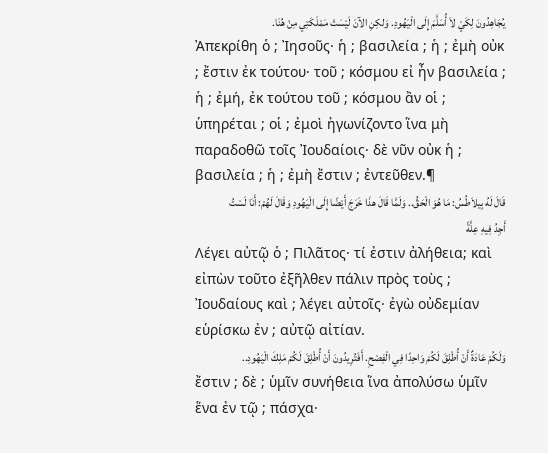يُجَاهِدُونَ لِكَيْ لاَ أُسَلَّمَ إِلَى الْيَهُودِ. وَلكِنِ الآنَ لَيْسَتْ مَمْلَكَتِي مِنْ هُنَا.
Ἀπεκρίθη ὁ ; Ἰησοῦς· ἡ ; βασιλεία ; ἡ ; ἐμὴ οὐκ ; ἔστιν ἐκ τούτου· τοῦ ; κόσμου εἰ ἦν βασιλεία ; ἡ ; ἐμή, ἐκ τούτου τοῦ ; κόσμου ἂν οἱ ; ὑπηρέται ; οἱ ; ἐμοὶ ἠγωνίζοντο ἵνα μὴ παραδοθῶ τοῖς Ἰουδαίοις· δὲ νῦν οὐκ ἡ ; βασιλεία ; ἡ ; ἐμὴ ἔστιν ; ἐντεῦθεν.¶
قَالَ لَهُ بِيلاَطُسُ: مَا هُوَ الْحَقُّ.. وَلَمَّا قَالَ هذَا خَرَجَ أَيْضًا إِلَى الْيَهُودِ وَقَالَ لَهُمْ: أَنَا لَسْتُ أَجِدُ فِيهِ عِلَّةً
Λέγει αὐτῷ ὁ ; Πιλᾶτος· τί ἐστιν ἀλήθεια; καὶ εἰπὼν τοῦτο ἐξῆλθεν πάλιν πρὸς τοὺς ; Ἰουδαίους καὶ ; λέγει αὐτοῖς· ἐγὼ οὐδεμίαν εὑρίσκω ἐν ; αὐτῷ αἰτίαν.
وَلَكُمْ عَادَةٌ أَنْ أُطْلِقَ لَكُمْ وَاحِدًا فِي الْفِصْحِ. أَفَتُرِيدُونَ أَنْ أُطْلِقَ لَكُمْ مَلِكَ الْيَهُودِ..
ἔστιν ; δὲ ; ὑμῖν συνήθεια ἵνα ἀπολύσω ὑμῖν ἕνα ἐν τῷ ; πάσχα·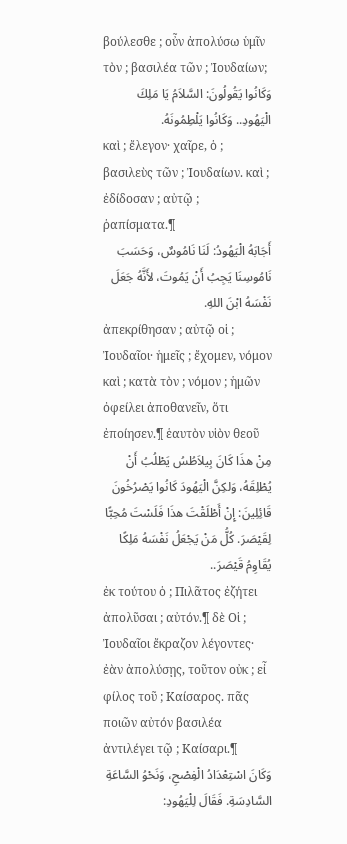βούλεσθε ; οὖν ἀπολύσω ὑμῖν τὸν ; βασιλέα τῶν ; Ἰουδαίων;
وَكَانُوا يَقُولُونَ: السَّلاَمُ يَا مَلِكَ الْيَهُودِ.. وَكَانُوا يَلْطِمُونَهُ.
καὶ ; ἔλεγον· χαῖρε, ὁ ; βασιλεὺς τῶν ; Ἰουδαίων. καὶ ; ἐδίδοσαν ; αὐτῷ ; ῥαπίσματα.¶
أَجَابَهُ الْيَهُودُ: لَنَا نَامُوسٌ، وَحَسَبَ نَامُوسِنَا يَجِبُ أَنْ يَمُوتَ، لأَنَّهُ جَعَلَ نَفْسَهُ ابْنَ اللهِ.
ἀπεκρίθησαν ; αὐτῷ οἱ ; Ἰουδαῖοι· ἡμεῖς ; ἔχομεν, νόμον καὶ ; κατὰ τὸν ; νόμον ; ἡμῶν ὀφείλει ἀποθανεῖν, ὅτι ἐποίησεν.¶ ἑαυτὸν υἱὸν θεοῦ
مِنْ هذَا كَانَ بِيلاَطُسُ يَطْلُبُ أَنْ يُطْلِقَهُ، وَلكِنَّ الْيَهُودَ كَانُوا يَصْرُخُونَ قَائِلِينَ: إِنْ أَطْلَقْتَ هذَا فَلَسْتَ مُحِبًّا لِقَيْصَرَ. كُلُّ مَنْ يَجْعَلُ نَفْسَهُ مَلِكًا يُقَاوِمُ قَيْصَرَ..
ἐκ τούτου ὁ ; Πιλᾶτος ἐζήτει ἀπολῦσαι ; αὐτόν.¶ δὲ Οἱ ; Ἰουδαῖοι ἔκραζον λέγοντες· ἐὰν ἀπολύσῃς, τοῦτον οὐκ ; εἶ φίλος τοῦ ; Καίσαρος. πᾶς ποιῶν αὐτόν βασιλέα ἀντιλέγει τῷ ; Καίσαρι.¶
وَكَانَ اسْتِعْدَادُ الْفِصْحِ، وَنَحْوُ السَّاعَةِ السَّادِسَةِ. فَقَالَ لِلْيَهُودِ: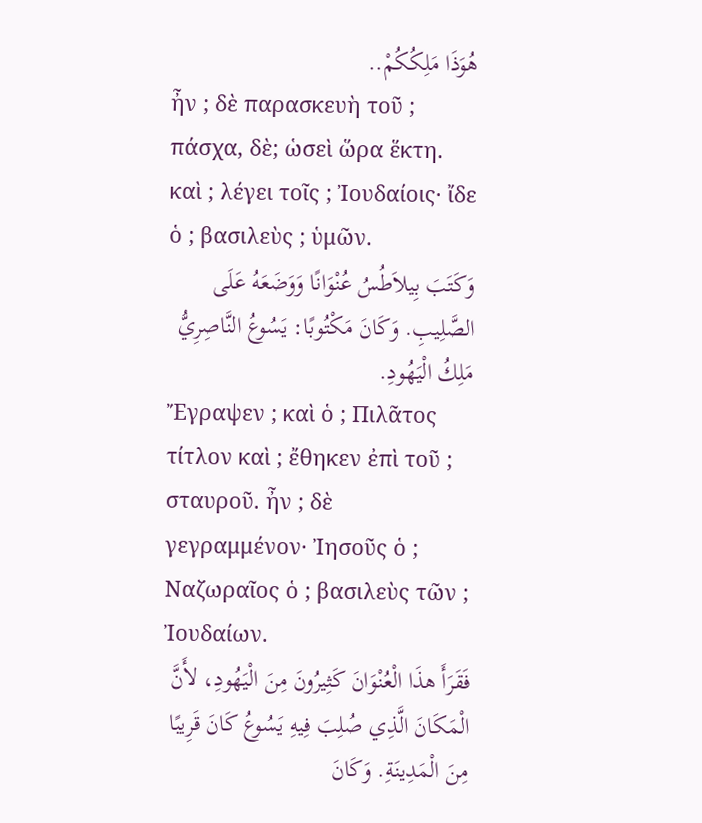هُوَذَا مَلِكُكُمْ..
ἦν ; δὲ παρασκευὴ τοῦ ; πάσχα, δὲ; ὡσεὶ ὥρα ἕκτη. καὶ ; λέγει τοῖς ; Ἰουδαίοις· ἴδε ὁ ; βασιλεὺς ; ὑμῶν.
وَكَتَبَ بِيلاَطُسُ عُنْوَانًا وَوَضَعَهُ عَلَى الصَّلِيبِ. وَكَانَ مَكْتُوبًا: يَسُوعُ النَّاصِرِيُّ مَلِكُ الْيَهُودِ.
Ἔγραψεν ; καὶ ὁ ; Πιλᾶτος τίτλον καὶ ; ἔθηκεν ἐπὶ τοῦ ; σταυροῦ. ἦν ; δὲ γεγραμμένον· Ἰησοῦς ὁ ; Ναζωραῖος ὁ ; βασιλεὺς τῶν ; Ἰουδαίων.
فَقَرَأَ هذَا الْعُنْوَانَ كَثِيرُونَ مِنَ الْيَهُودِ، لأَنَّ الْمَكَانَ الَّذِي صُلِبَ فِيهِ يَسُوعُ كَانَ قَرِيبًا مِنَ الْمَدِينَةِ. وَكَانَ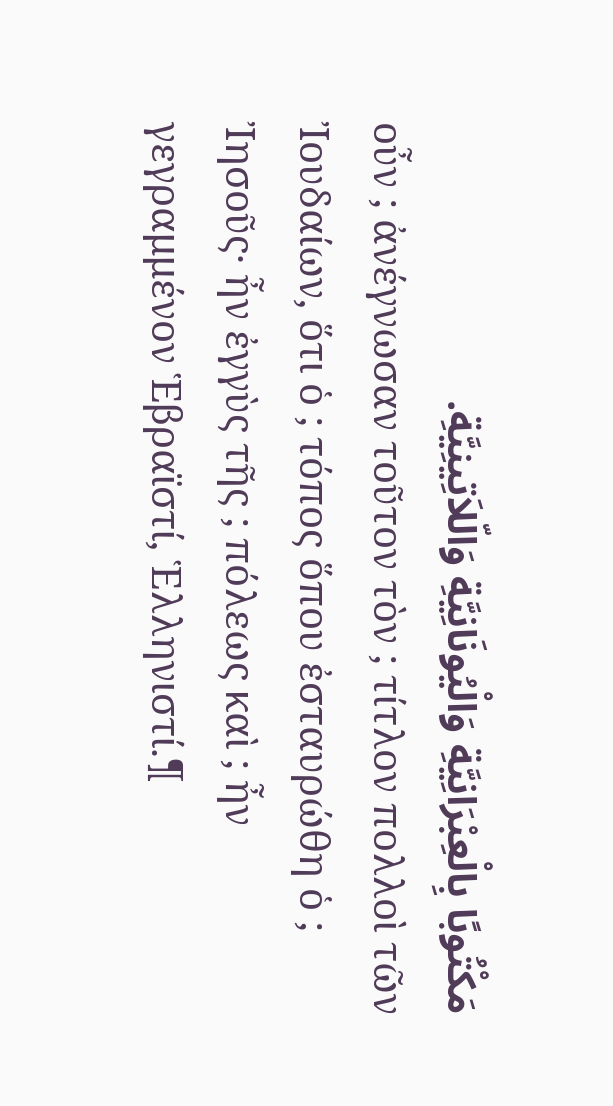مَكْتُوبًا بِالْعِبْرَانِيَّةِ وَالْيُونَانِيَّةِ وَالّلاَتِينِيَّةِ.
οὖν ; ἀνέγνωσαν τοῦτον τὸν ; τίτλον πολλοὶ τῶν Ἰουδαίων, ὅτι ὁ ; τόπος ὅπου ἐσταυρώθη ὁ ; Ἰησοῦς· ἦν ἐγγὺς τῆς ; πόλεως καὶ ; ἦν γεγραμμένον Ἑβραϊστί, Ἑλληνιστί.¶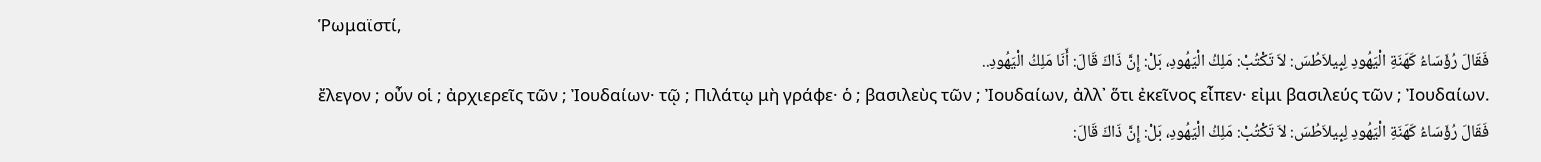Ῥωμαϊστί,
فَقَالَ رُؤَسَاءُ كَهَنَةِ الْيَهُودِ لِبِيلاَطُسَ: لاَ تَكْتُبْ: مَلِكُ الْيَهُودِ، بَلْ: إِنَّ ذَاكَ قَالَ: أَنَا مَلِكُ الْيَهُودِ..
ἔλεγον ; οὖν οἱ ; ἀρχιερεῖς τῶν ; Ἰουδαίων· τῷ ; Πιλάτῳ μὴ γράφε· ὁ ; βασιλεὺς τῶν ; Ἰουδαίων, ἀλλ᾽ ὅτι ἐκεῖνος εἶπεν· εἰμι βασιλεύς τῶν ; Ἰουδαίων.
فَقَالَ رُؤَسَاءُ كَهَنَةِ الْيَهُودِ لِبِيلاَطُسَ: لاَ تَكْتُبْ: مَلِكُ الْيَهُودِ، بَلْ: إِنَّ ذَاكَ قَالَ: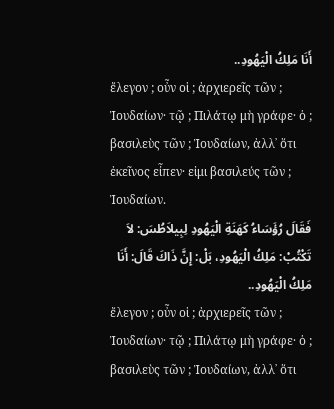أَنَا مَلِكُ الْيَهُودِ..
ἔλεγον ; οὖν οἱ ; ἀρχιερεῖς τῶν ; Ἰουδαίων· τῷ ; Πιλάτῳ μὴ γράφε· ὁ ; βασιλεὺς τῶν ; Ἰουδαίων, ἀλλ᾽ ὅτι ἐκεῖνος εἶπεν· εἰμι βασιλεύς τῶν ; Ἰουδαίων.
فَقَالَ رُؤَسَاءُ كَهَنَةِ الْيَهُودِ لِبِيلاَطُسَ: لاَ تَكْتُبْ: مَلِكُ الْيَهُودِ، بَلْ: إِنَّ ذَاكَ قَالَ: أَنَا مَلِكُ الْيَهُودِ..
ἔλεγον ; οὖν οἱ ; ἀρχιερεῖς τῶν ; Ἰουδαίων· τῷ ; Πιλάτῳ μὴ γράφε· ὁ ; βασιλεὺς τῶν ; Ἰουδαίων, ἀλλ᾽ ὅτι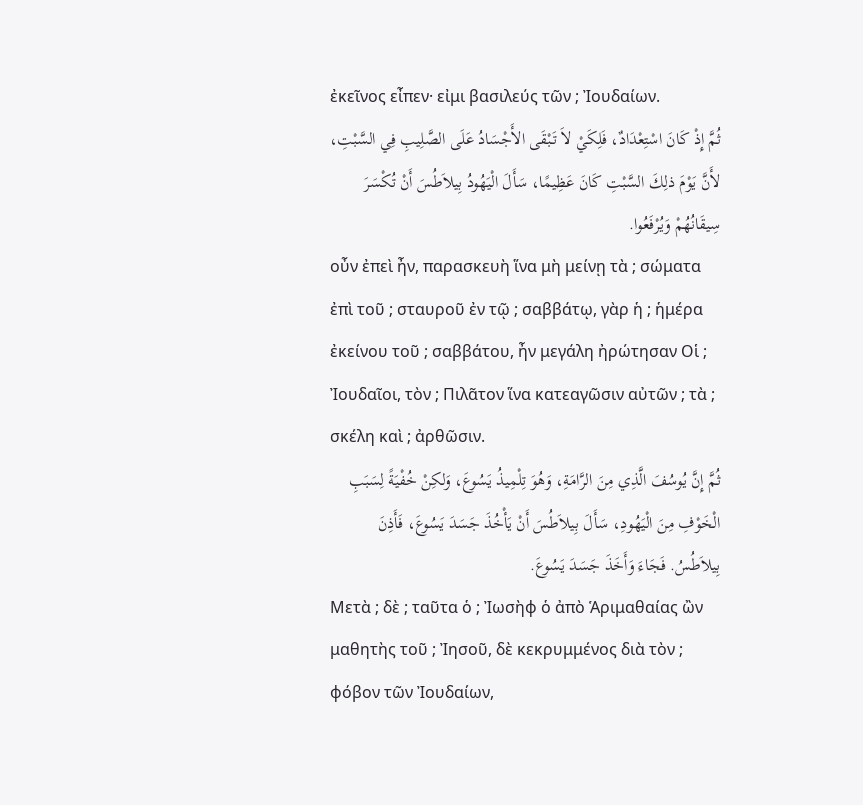ἐκεῖνος εἶπεν· εἰμι βασιλεύς τῶν ; Ἰουδαίων.
ثُمَّ إِذْ كَانَ اسْتِعْدَادٌ، فَلِكَيْ لاَ تَبْقَى الأَجْسَادُ عَلَى الصَّلِيبِ فِي السَّبْتِ، لأَنَّ يَوْمَ ذلِكَ السَّبْتِ كَانَ عَظِيمًا، سَأَلَ الْيَهُودُ بِيلاَطُسَ أَنْ تُكْسَرَ سِيقَانُهُمْ وَيُرْفَعُوا.
οὖν ἐπεὶ ἦν, παρασκευὴ ἵνα μὴ μείνῃ τὰ ; σώματα ἐπὶ τοῦ ; σταυροῦ ἐν τῷ ; σαββάτῳ, γὰρ ἡ ; ἡμέρα ἐκείνου τοῦ ; σαββάτου, ἦν μεγάλη ἠρώτησαν Οἱ ; Ἰουδαῖοι, τὸν ; Πιλᾶτον ἵνα κατεαγῶσιν αὐτῶν ; τὰ ; σκέλη καὶ ; ἀρθῶσιν.
ثُمَّ إِنَّ يُوسُفَ الَّذِي مِنَ الرَّامَةِ، وَهُوَ تِلْمِيذُ يَسُوعَ، وَلكِنْ خُفْيَةً لِسَبَبِ الْخَوْفِ مِنَ الْيَهُودِ، سَأَلَ بِيلاَطُسَ أَنْ يَأْخُذَ جَسَدَ يَسُوعَ، فَأَذِنَ بِيلاَطُسُ. فَجَاءَ وَأَخَذَ جَسَدَ يَسُوعَ.
Μετὰ ; δὲ ; ταῦτα ὁ ; Ἰωσὴφ ὁ ἀπὸ Ἁριμαθαίας ὢν μαθητὴς τοῦ ; Ἰησοῦ, δὲ κεκρυμμένος διὰ τὸν ; φόβον τῶν Ἰουδαίων,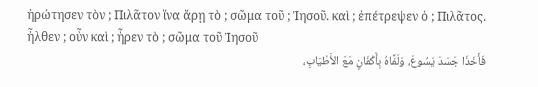ἠρώτησεν τὸν ; Πιλᾶτον ἵνα ἄρῃ τὸ ; σῶμα τοῦ ; Ἰησοῦ. καὶ ; ἐπέτρεψεν ὁ ; Πιλᾶτος. ἦλθεν ; οὖν καὶ ; ἦρεν τὸ ; σῶμα τοῦ Ἰησοῦ
فَأَخَذَا جَسَدَ يَسُوعَ، وَلَفَّاهُ بِأَكْفَانٍ مَعَ الأَطْيَابِ،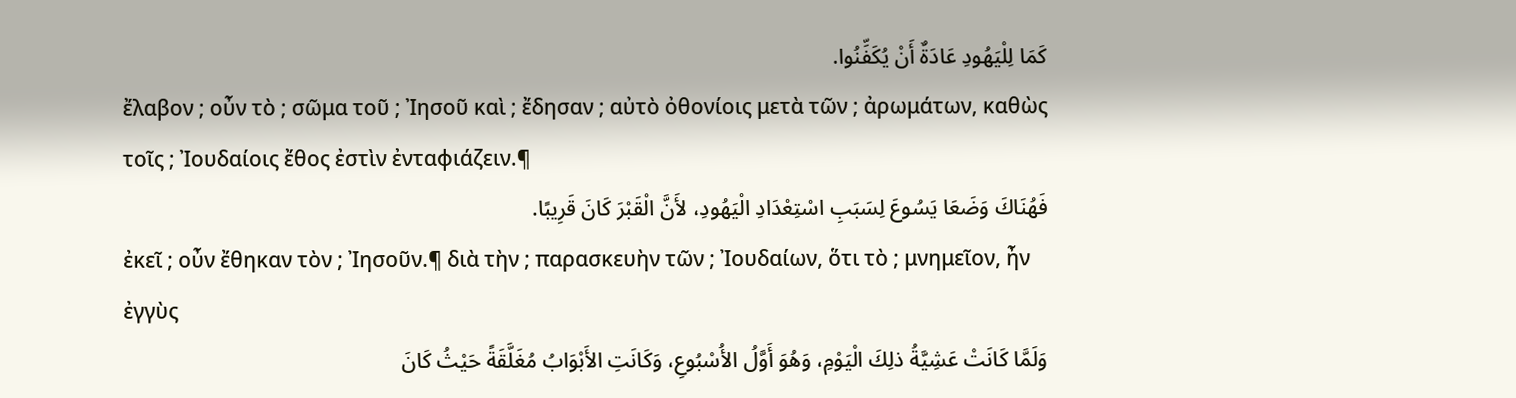كَمَا لِلْيَهُودِ عَادَةٌ أَنْ يُكَفِّنُوا.
ἔλαβον ; οὖν τὸ ; σῶμα τοῦ ; Ἰησοῦ καὶ ; ἔδησαν ; αὐτὸ ὀθονίοις μετὰ τῶν ; ἀρωμάτων, καθὼς τοῖς ; Ἰουδαίοις ἔθος ἐστὶν ἐνταφιάζειν.¶
فَهُنَاكَ وَضَعَا يَسُوعَ لِسَبَبِ اسْتِعْدَادِ الْيَهُودِ، لأَنَّ الْقَبْرَ كَانَ قَرِيبًا.
ἐκεῖ ; οὖν ἔθηκαν τὸν ; Ἰησοῦν.¶ διὰ τὴν ; παρασκευὴν τῶν ; Ἰουδαίων, ὅτι τὸ ; μνημεῖον, ἦν ἐγγὺς
وَلَمَّا كَانَتْ عَشِيَّةُ ذلِكَ الْيَوْمِ، وَهُوَ أَوَّلُ الأُسْبُوعِ، وَكَانَتِ الأَبْوَابُ مُغَلَّقَةً حَيْثُ كَانَ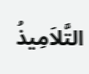التَّلاَمِيذُ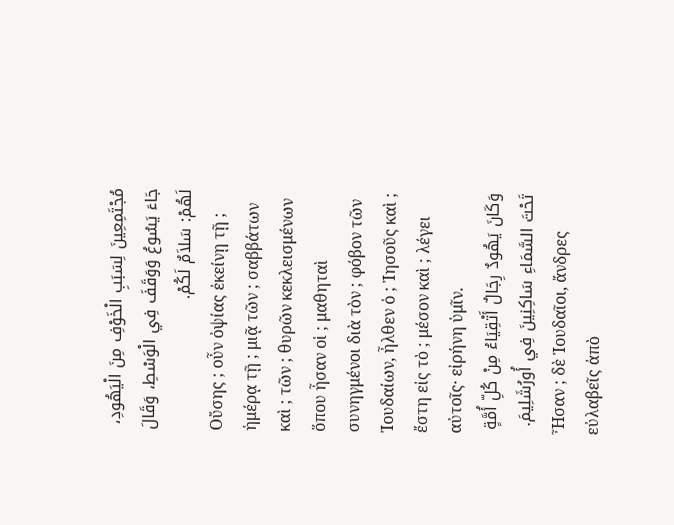مُجْتَمِعِينَ لِسَبَبِ الْخَوْفِ مِنَ الْيَهُودِ، جَاءَ يَسُوعُ وَوَقَفَ فِي الْوَسْطِ، وَقَالَ لَهُمْ: سَلاَمٌ لَكُمْ.
Οὔσης ; οὖν ὀψίας ἐκείνῃ τῇ ; ἡμέρᾳ τῇ ; μιᾷ τῶν ; σαββάτων καὶ ; τῶν ; θυρῶν κεκλεισμένων ὅπου ἦσαν οἱ ; μαθηταὶ συνηγμένοι διὰ τὸν ; φόβον τῶν Ἰουδαίων, ἦλθεν ὁ ; Ἰησοῦς καὶ ; ἔστη εἰς τὸ ; μέσον καὶ ; λέγει αὐτοῖς· εἰρήνη ὑμῖν.
وَكَانَ يَهُودٌ رِجَالٌ أَتْقِيَاءُ مِنْ كُلِّ أُمَّةٍ تَحْتَ السَّمَاءِ سَاكِنِينَ فِي أُورُشَلِيمَ.
Ἦσαν ; δὲ Ἰουδαῖοι, ἄνδρες εὐλαβεῖς ἀπὸ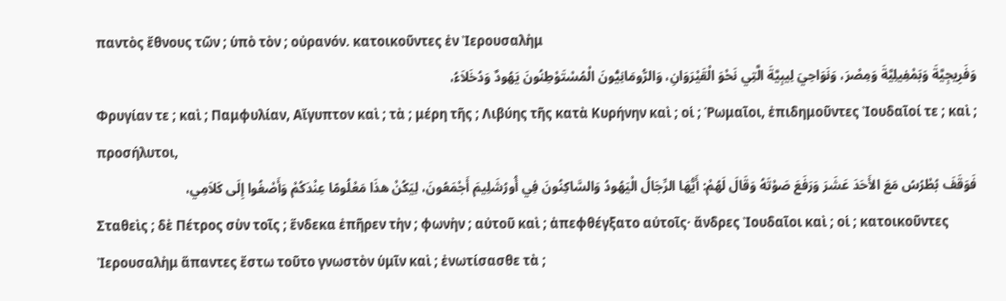παντὸς ἔθνους τῶν ; ὑπὸ τὸν ; οὐρανόν. κατοικοῦντες ἐν Ἰερουσαλὴμ
وَفَرِيجِيَّةَ وَبَمْفِيلِيَّةَ وَمِصْرَ، وَنَوَاحِيَ لِيبِيَّةَ الَّتِي نَحْوَ الْقَيْرَوَانِ، وَالرُّومَانِيُّونَ الْمُسْتَوْطِنُونَ يَهُودٌ وَدُخَلاَءُ،
Φρυγίαν τε ; καὶ ; Παμφυλίαν, Αἴγυπτον καὶ ; τὰ ; μέρη τῆς ; Λιβύης τῆς κατὰ Κυρήνην καὶ ; οἱ ; Ῥωμαῖοι, ἐπιδημοῦντες Ἰουδαῖοί τε ; καὶ ; προσήλυτοι,
فَوَقَفَ بُطْرُسُ مَعَ الأَحَدَ عَشَرَ وَرَفَعَ صَوْتَهُ وَقَالَ لَهُمْ: أَيُّهَا الرِّجَالُ الْيَهُودُ وَالسَّاكِنُونَ فِي أُورُشَلِيمَ أَجْمَعُونَ، لِيَكُنْ هذَا مَعْلُومًا عِنْدَكُمْ وَأَصْغُوا إِلَى كَلاَمِي،
Σταθεὶς ; δὲ Πέτρος σὺν τοῖς ; ἕνδεκα ἐπῆρεν τὴν ; φωνὴν ; αὐτοῦ καὶ ; ἀπεφθέγξατο αὐτοῖς· ἄνδρες Ἰουδαῖοι καὶ ; οἱ ; κατοικοῦντες Ἰερουσαλὴμ ἅπαντες ἔστω τοῦτο γνωστὸν ὑμῖν καὶ ; ἐνωτίσασθε τὰ ;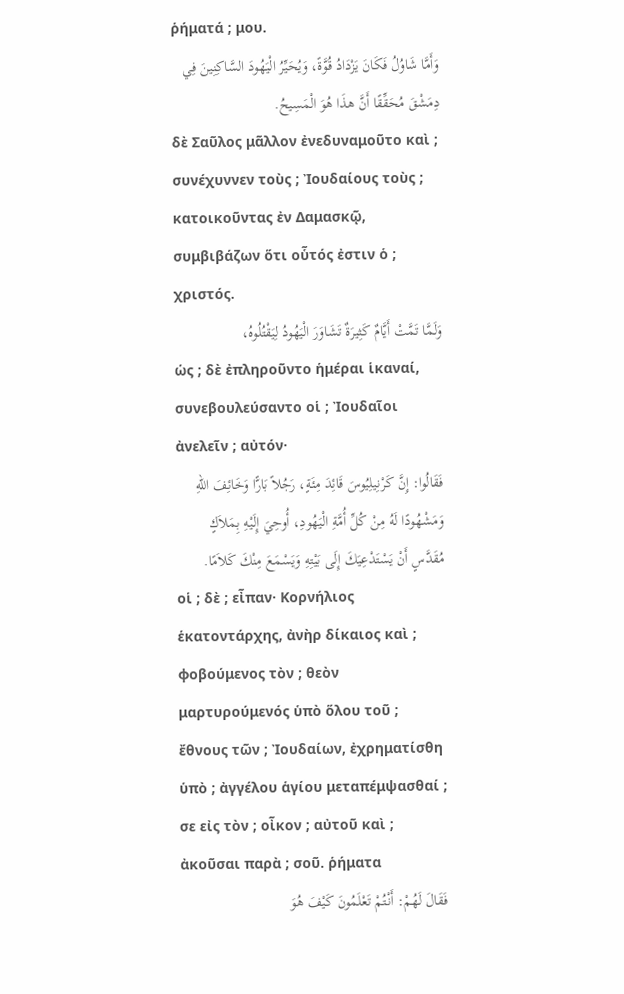ῥήματά ; μου.
وَأَمَّا شَاوُلُ فَكَانَ يَزْدَادُ قُوَّةً، وَيُحَيِّرُ الْيَهُودَ السَّاكِنِينَ فِي دِمَشْقَ مُحَقِّقًا أَنَّ هذَا هُوَ الْمَسِيحُ.
δὲ Σαῦλος μᾶλλον ἐνεδυναμοῦτο καὶ ; συνέχυννεν τοὺς ; Ἰουδαίους τοὺς ; κατοικοῦντας ἐν Δαμασκῷ, συμβιβάζων ὅτι οὗτός ἐστιν ὁ ; χριστός.
وَلَمَّا تَمَّتْ أَيَّامٌ كَثِيرَةٌ تَشَاوَرَ الْيَهُودُ لِيَقْتُلُوهُ،
ὡς ; δὲ ἐπληροῦντο ἡμέραι ἱκαναί, συνεβουλεύσαντο οἱ ; Ἰουδαῖοι ἀνελεῖν ; αὐτόν·
فَقَالُوا: إِنَّ كَرْنِيلِيُوسَ قَائِدَ مِئَةٍ، رَجُلاً بَارًّا وَخَائِفَ اللهِ وَمَشْهُودًا لَهُ مِنْ كُلِّ أُمَّةِ الْيَهُودِ، أُوحِيَ إِلَيْهِ بِمَلاَكٍ مُقَدَّسٍ أَنْ يَسْتَدْعِيَكَ إِلَى بَيْتِهِ وَيَسْمَعَ مِنْكَ كَلاَمًا.
οἱ ; δὲ ; εἶπαν· Κορνήλιος ἑκατοντάρχης, ἀνὴρ δίκαιος καὶ ; φοβούμενος τὸν ; θεὸν μαρτυρούμενός ὑπὸ ὅλου τοῦ ; ἔθνους τῶν ; Ἰουδαίων, ἐχρηματίσθη ὑπὸ ; ἀγγέλου ἁγίου μεταπέμψασθαί ; σε εἰς τὸν ; οἶκον ; αὐτοῦ καὶ ; ἀκοῦσαι παρὰ ; σοῦ. ῥήματα
فَقَالَ لَهُمْ: أَنْتُمْ تَعْلَمُونَ كَيْفَ هُوَ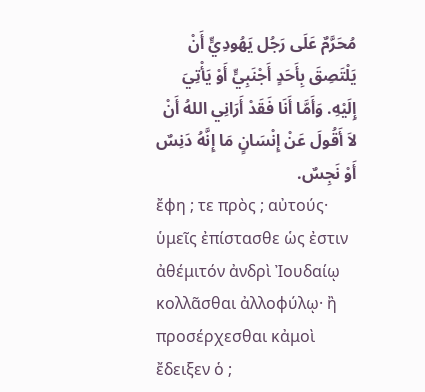مُحَرَّمٌ عَلَى رَجُل يَهُودِيٍّ أَنْ يَلْتَصِقَ بِأَحَدٍ أَجْنَبِيٍّ أَوْ يَأْتِيَ إِلَيْهِ. وَأَمَّا أَنَا فَقَدْ أَرَانِي اللهُ أَنْ لاَ أَقُولَ عَنْ إِنْسَانٍ مَا إِنَّهُ دَنِسٌ أَوْ نَجِسٌ.
ἔφη ; τε πρὸς ; αὐτούς· ὑμεῖς ἐπίστασθε ὡς ἐστιν ἀθέμιτόν ἀνδρὶ Ἰουδαίῳ κολλᾶσθαι ἀλλοφύλῳ· ἢ προσέρχεσθαι κἀμοὶ ἔδειξεν ὁ ;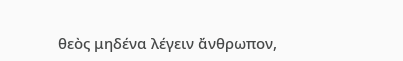θεὸς μηδένα λέγειν ἄνθρωπον,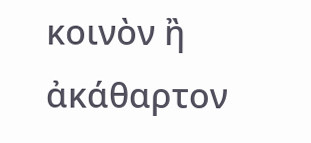κοινὸν ἢ ἀκάθαρτον